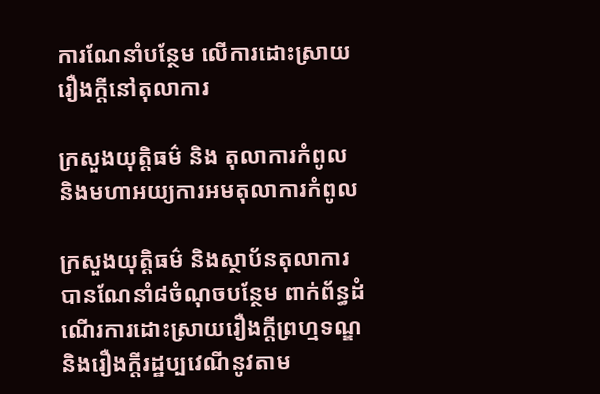ការណែនាំបន្ថែម លើការដោះស្រាយរឿងក្តីនៅតុលាការ

ក្រសួងយុត្តិធម៌ និង តុលាការកំពូល និងមហាអយ្យការអមតុលាការកំពូល

ក្រសួងយុត្តិធម៌ និងស្ថាប័នតុលាការ បានណែនាំ៨ចំណុចបន្ថែម ពាក់ព័ន្ធដំណើរការដោះស្រាយរឿងក្តីព្រហ្មទណ្ឌ និងរឿងក្តីរដ្ឋប្បវេណីនូវតាម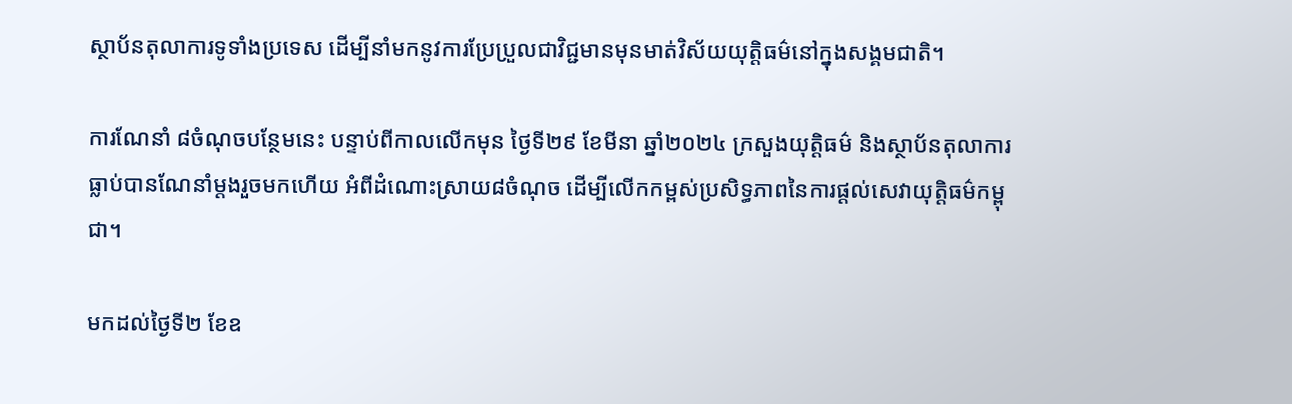ស្ថាប័នតុលាការទូទាំងប្រទេស ដើម្បីនាំមកនូវការប្រែប្រួលជាវិជ្ជមានមុនមាត់វិស័យយុត្តិធម៌នៅក្នុងសង្គមជាតិ។

ការណែនាំ ៨ចំណុចបន្ថែមនេះ បន្ទាប់ពីកាលលើកមុន ថ្ងៃទី២៩ ខែមីនា ឆ្នាំ២០២៤ ក្រសួងយុត្តិធម៌ និងស្ថាប័នតុលាការធ្លាប់បានណែនាំម្តងរួចមកហើយ អំពីដំណោះស្រាយ៨ចំណុច ដើម្បីលើកកម្ពស់ប្រសិទ្ធភាពនៃការផ្ដល់សេវាយុត្តិធម៌កម្ពុជា។

មកដល់ថ្ងៃទី២ ខែឧ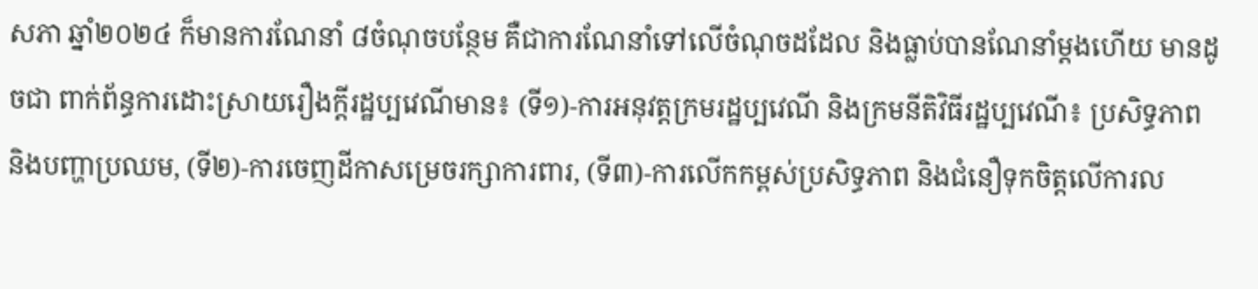សភា ឆ្នាំ២០២៤ ក៏មានការណែនាំ ៨ចំណុចបន្ថែម គឺជាការណែនាំទៅលើចំណុចដដែល និងធ្លាប់បានណែនាំម្តងហើយ មានដូចជា ពាក់ព័ន្ធការដោះស្រាយរឿងក្តីរដ្ឋប្បវេណីមាន៖ (ទី១)-ការអនុវត្តក្រមរដ្ឋប្បវេណី និងក្រមនីតិវិធីរដ្ឋប្បវេណី៖ ប្រសិទ្ធភាព និងបញ្ហាប្រឈម, (ទី២)-ការចេញដីកាសម្រេចរក្សាការពារ, (ទី៣)-ការលើកកម្ពស់ប្រសិទ្ធភាព និងជំនឿទុកចិត្តលើការល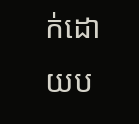ក់ដោយប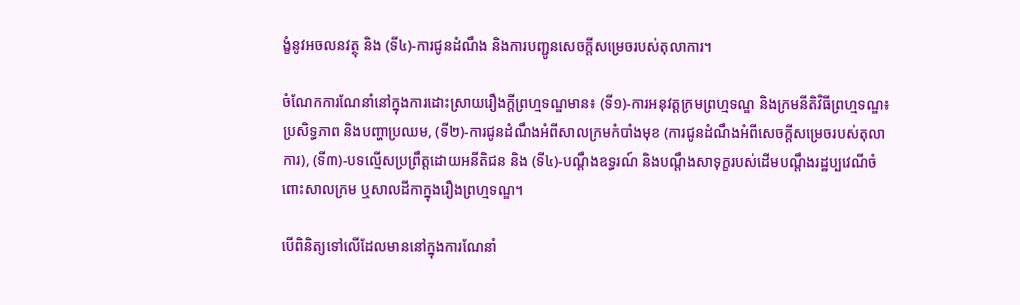ង្ខំនូវអចលនវត្ថុ និង (ទី៤)-ការជូនដំណឹង និងការបញ្ជូនសេចក្តីសម្រេចរបស់តុលាការ។

ចំណែកការណែនាំនៅក្នុងការដោះស្រាយរឿងក្តីព្រហ្មទណ្ឌមាន៖ (ទី១)-ការអនុវត្តក្រមព្រហ្មទណ្ឌ និងក្រមនីតិវិធីព្រហ្មទណ្ឌ៖ ប្រសិទ្ធភាព និងបញ្ហាប្រឈម, (ទី២)-ការជូនដំណឹងអំពីសាលក្រមកំបាំងមុខ (ការជូនដំណឹងអំពីសេចក្តីសម្រេចរបស់តុលាការ), (ទី៣)-បទល្មើសប្រព្រឹត្តដោយអនីតិជន និង (ទី៤)-បណ្ដឹងឧទ្ធរណ៍ និងបណ្តឹងសាទុក្ខរបស់ដើមបណ្តឹងរដ្ឋប្បវេណីចំពោះសាលក្រម ឬសាលដីកាក្នុងរឿងព្រហ្មទណ្ឌ។

បើពិនិត្យទៅលើដែលមាននៅក្នុងការណែនាំ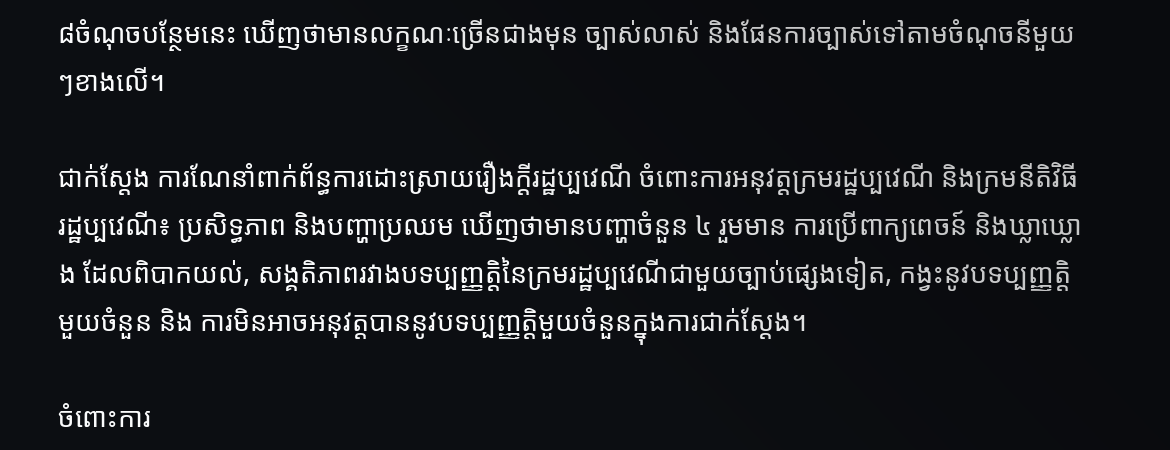៨ចំណុចបន្ថែមនេះ ឃើញថាមានលក្ខណៈច្រើនជាងមុន ច្បាស់លាស់ និងផែនការច្បាស់ទៅតាមចំណុចនីមួយៗខាងលើ។

ជាក់ស្តែង ការណែនាំពាក់ព័ន្ធការដោះស្រាយរឿងក្តីរដ្ឋប្បវេណី ចំពោះការអនុវត្តក្រមរដ្ឋប្បវេណី និងក្រមនីតិវិធីរដ្ឋប្បវេណី៖ ប្រសិទ្ធភាព និងបញ្ហាប្រឈម ឃើញថាមានបញ្ហាចំនួន ៤ រួមមាន ការប្រើពាក្យពេចន៍ និងឃ្លាឃ្លោង ដែលពិបាកយល់, សង្គតិភាពរវាងបទប្បញ្ញត្តិនៃក្រមរដ្ឋប្បវេណីជាមួយច្បាប់ផ្សេងទៀត, កង្វះនូវបទប្បញ្ញត្តិមួយចំនួន និង ការមិនអាចអនុវត្តបាននូវបទប្បញ្ញត្តិមួយចំនួនក្នុងការជាក់ស្តែង។

ចំពោះការ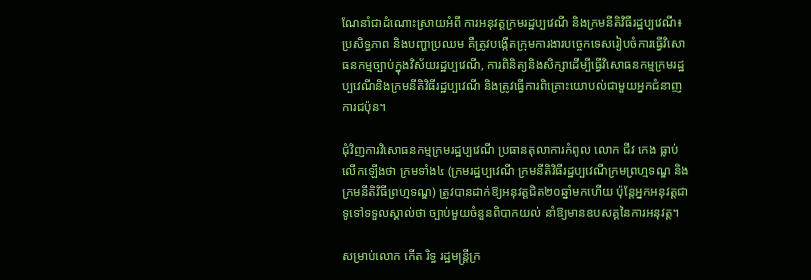ណែនាំជាដំណោះស្រាយអំពី ការអនុវត្តក្រមរដ្ឋប្បវេណី និងក្រមនីតិវិធីរដ្ឋប្បវេណី៖ ប្រសិទ្ធភាព និងបញ្ហាប្រឈម គឺត្រូវបង្កើតក្រុមការងារបច្ចេកទេសរៀបចំការធ្វើវិសោធនកម្មច្បាប់ក្នុងវិស័យរដ្ឋប្បវេណី, ការពិនិត្យនិងសិក្សាដើម្បីធ្វើវិសោធនកម្មក្រមរដ្ឋប្បវេណីនិងក្រមនីតិវិធីរដ្ឋប្បវេណី និងត្រូវធ្វើការពិគ្រោះយោបល់ជាមួយអ្នកជំនាញការជប៉ុន។

ជុំវិញការវិសោធនកម្មក្រមរដ្ឋប្បវេណី ប្រធានតុលាការកំពូល លោក ជីវ កេង ធ្លាប់លើកឡើងថា ក្រមទាំង៤ (ក្រមរដ្ឋប្បវេណី ក្រមនីតិវិធីរដ្ឋប្បវេណីក្រមព្រហ្មទណ្ឌ និងក្រមនីតិវិធីព្រហ្មទណ្ឌ) ត្រូវបានដាក់ឱ្យអនុវត្តជិត២០ឆ្នាំមកហើយ ប៉ុន្តែអ្នកអនុវត្តជាទូទៅទទួលស្គាល់ថា ច្បាប់មួយចំនួនពិបាកយល់ នាំឱ្យមានឧបសគ្គនៃការអនុវត្ត។

សម្រាប់លោក កើត រិទ្ធ រដ្ឋមន្ត្រីក្រ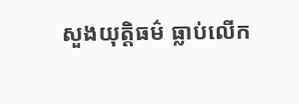សួងយុត្តិធម៌ ធ្លាប់លើក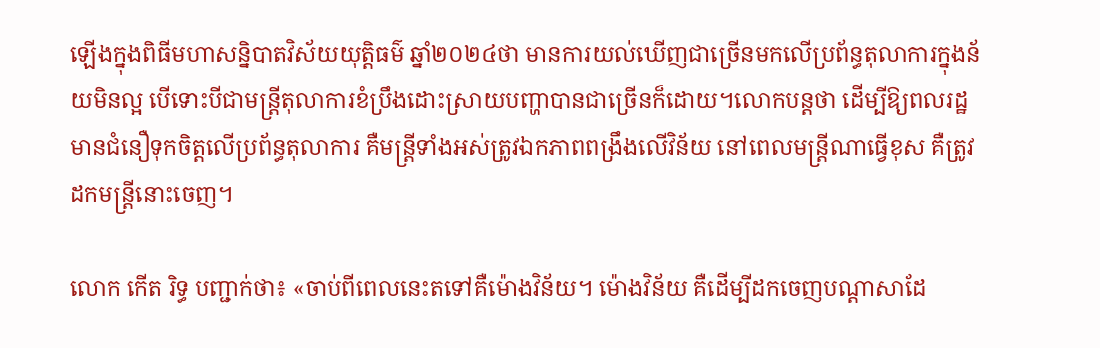ឡើងក្នុងពិធីមហាសន្និបាតវិស័យយុត្តិធម៌ ឆ្នាំ២០២៤ថា មានការយល់ឃើញជាច្រើនមកលើប្រព័ន្ធតុលាការក្នុងន័យមិនល្អ បើទោះបីជាមន្ត្រីតុលាការខំប្រឹងដោះស្រាយបញ្ហាបានជាច្រើនក៏ដោយ។លោកបន្តថា ដើម្បីឱ្យពលរដ្ឋមានជំនឿទុកចិត្តលើប្រព័ន្ធតុលាការ គឺមន្ត្រីទាំងអស់ត្រូវឯកភាពពង្រឹងលើវិន័យ នៅពេលមន្ត្រីណាធ្វើខុស គឺត្រូវដកមន្ត្រីនោះចេញ។

លោក កើត រិទ្ធ បញ្ជាក់ថា៖ «ចាប់ពីពេលនេះតទៅគឺម៉ោងវិន័យ។ ម៉ោងវិន័យ គឺដើម្បីដកចេញបណ្តាសាដែ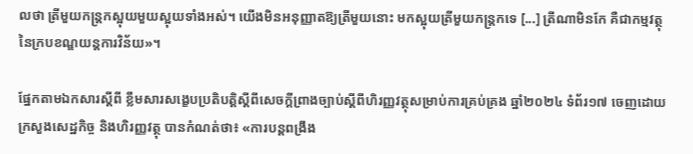លថា ត្រីមួយកន្ត្រកស្អុយមួយស្អុយទាំងអស់។ យើងមិនអនុញ្ញាតឱ្យត្រីមួយនោះ មកស្អុយត្រីមួយកន្ត្រកទេ [...] ត្រីណាមិនកែ គឺជាកម្មវត្ថុនៃក្របខណ្ឌយន្តការវិន័យ»។

ផ្នែកតាមឯកសារស្តីពី ខ្លឹមសារសង្ខេបប្រតិបត្តិស្តីពីសេចក្តីព្រាងច្បាប់ស្តីពីហិរញ្ញវត្ថុសម្រាប់ការគ្រប់គ្រង ឆ្នាំ២០២៤ ទំព័រ១៧ ចេញដោយក្រសួងសេដ្ឋកិច្ច និងហិរញ្ញវត្ថុ បានកំណត់ថា៖ «ការបន្តពង្រឹង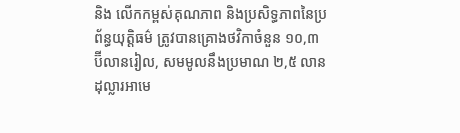និង លើកកម្ពស់គុណភាព និងប្រសិទ្ធភាពនៃប្រព័ន្ធយុត្តិធម៌ ត្រូវបានគ្រោងថវិកាចំនួន ១០,៣ ប៊ីលានរៀល, សមមូលនឹងប្រមាណ ២,៥ លានដុល្លារអាមេ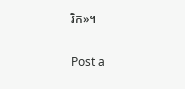រិក»។


Post a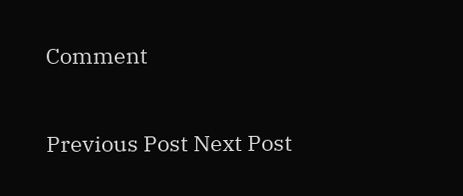Comment

Previous Post Next Post